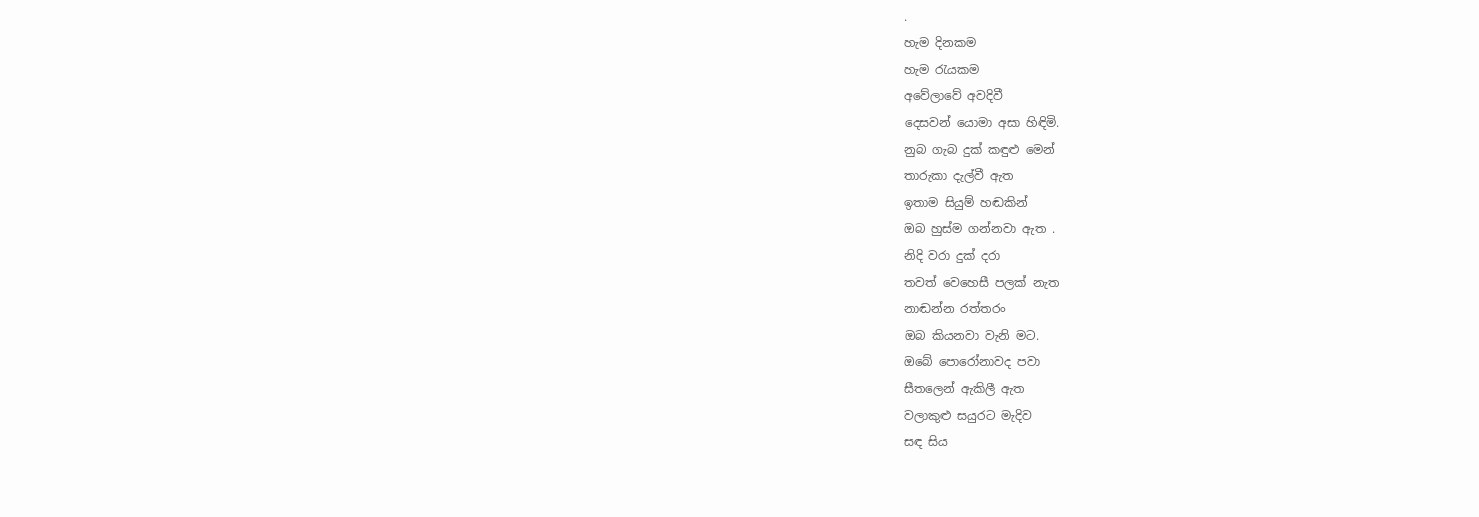.
හැම දිනකම
හැම රැයකම
අවේලාවේ අවදිවී
දෙසවන් යොමා අසා හිඳිමි.
නුබ ගැබ දුක් කඳුළු මෙන්
තාරුකා දැල්වී ඇත
ඉතාම සියුම් හඬකින්
ඔබ හුස්ම ගන්නවා ඇත .
නිදි වරා දුක් දරා
තවත් වෙහෙසී පලක් නැත
නාඬන්න රත්තරං
ඔබ කියනවා වැනි මට.
ඔබේ පොරෝනාවද පවා
සීතලෙන් ඇකිලී ඇත
වලාකුළු සයුරට මැදිව
සඳ සිය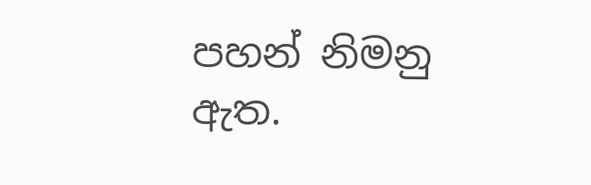පහන් නිමනු ඇත.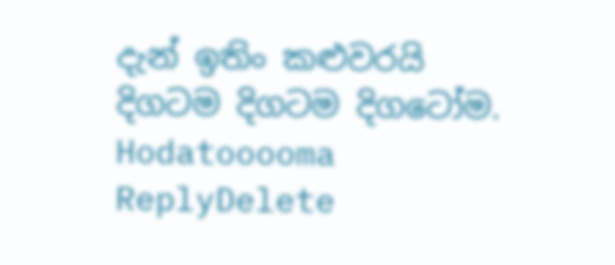දැන් ඉතිං කළුවරයි
දිගටම දිගටම දිගටෝම.
Hodatooooma
ReplyDelete